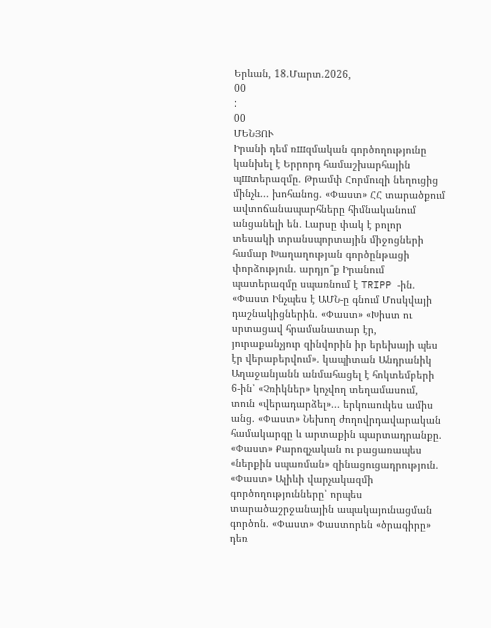Երևան, 18.Մարտ.2026,
00
:
00
ՄԵՆՅՈՒ
Իրանի դեմ ռшզմական գործողությունը կանխել է Երրորդ համաշխարհային պшտերազմը. Թրամփ Հորմուզի նեղուցից մինչև... խոհանոց. «Փաստ» ՀՀ տարածքում ավտոճանապարհները հիմնականում անցանելի են․ Լարսը փակ է բոլոր տեսակի տրանսպորտային միջոցների համար Խաղաղության գործընթացի փորձություն. արդյո՞ք Իրանում պատերազմը սպառնում է TRIPP -ին. «Փաստ Ինչպես է ԱՄՆ-ը գնում Մոսկվայի դաշնակիցներին. «Փաստ» «Խիստ ու սրտացավ հրամանատար էր, յուրաքանչյուր զինվորին իր երեխայի պես էր վերաբերվում». կապիտան Անդրանիկ Աղաջանյանն անմահացել է հոկտեմբերի 6-ին՝ «Չռիկներ» կոչվող տեղամասում, տուն «վերադարձել»... երկուսուկես ամիս անց. «Փաստ» Նեխող ժողովրդավարական համակարգը և արտաքին պարտադրանքը. «Փաստ» Քարոզչական ու բացառապես «ներքին սպառման» զինացուցադրություն. «Փաստ» Ալիևի վարչակազմի գործողությունները՝ որպես տարածաշրջանային ապակայունացման գործոն. «Փաստ» Փաստորեն «ծրագիրը» դեռ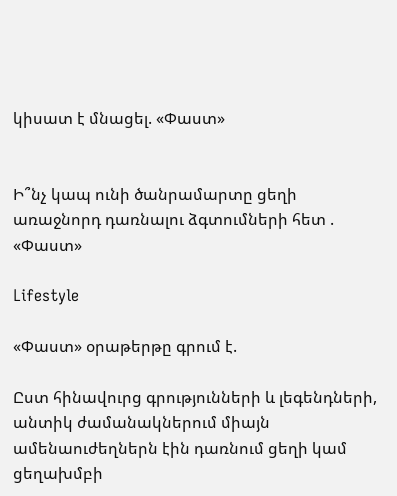կիսատ է մնացել. «Փաստ»


Ի՞նչ կապ ունի ծանրամարտը ցեղի առաջնորդ դառնալու ձգտումների հետ . «Փաստ»

Lifestyle

«Փաստ» օրաթերթը գրում է.

Ըստ հինավուրց գրությունների և լեգենդների, անտիկ ժամանակներում միայն ամենաուժեղներն էին դառնում ցեղի կամ ցեղախմբի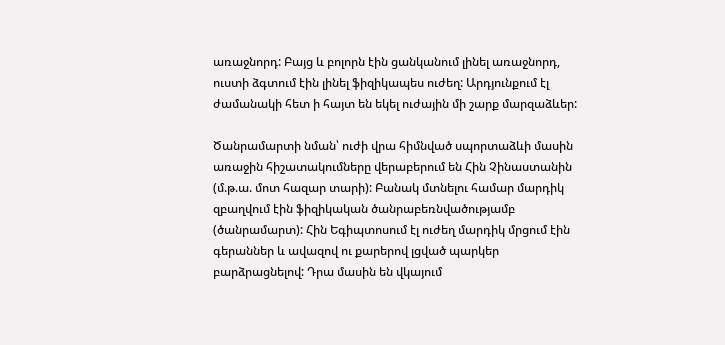առաջնորդ: Բայց և բոլորն էին ցանկանում լինել առաջնորդ, ուստի ձգտում էին լինել ֆիզիկապես ուժեղ: Արդյունքում էլ ժամանակի հետ ի հայտ են եկել ուժային մի շարք մարզաձևեր:

Ծանրամարտի նման՝ ուժի վրա հիմնված սպորտաձևի մասին առաջին հիշատակումները վերաբերում են Հին Չինաստանին (մ.թ.ա. մոտ հազար տարի): Բանակ մտնելու համար մարդիկ զբաղվում էին ֆիզիկական ծանրաբեռնվածությամբ (ծանրամարտ): Հին Եգիպտոսում էլ ուժեղ մարդիկ մրցում էին գերաններ և ավազով ու քարերով լցված պարկեր բարձրացնելով: Դրա մասին են վկայում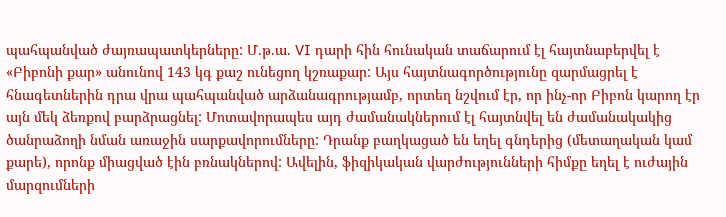պահպանված ժայռապատկերները: Մ.թ.ա. VI դարի հին հունական տաճարում էլ հայտնաբերվել է «Բիբոնի քար» անունով 143 կգ քաշ ունեցող կշռաքար: Այս հայտնագործությունը զարմացրել է հնագետներին դրա վրա պահպանված արձանագրությամբ, որտեղ նշվում էր, որ ինչ-որ Բիբոն կարող էր այն մեկ ձեռքով բարձրացնել: Մոտավորապես այդ ժամանակներում էլ հայտնվել են ժամանակակից ծանրաձողի նման առաջին սարքավորումները: Դրանք բաղկացած են եղել գնդերից (մետաղական կամ քարե), որոնք միացված էին բռնակներով: Ավելին, ֆիզիկական վարժությունների հիմքը եղել է ուժային մարզումների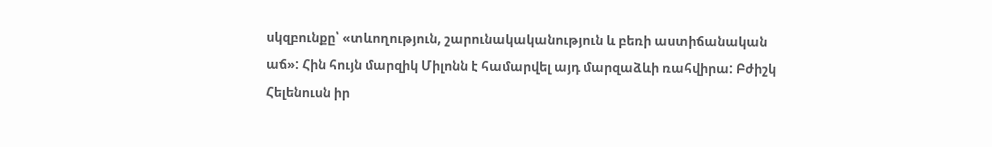սկզբունքը՝ «տևողություն, շարունակականություն և բեռի աստիճանական աճ»: Հին հույն մարզիկ Միլոնն է համարվել այդ մարզաձևի ռահվիրա: Բժիշկ Հելենուսն իր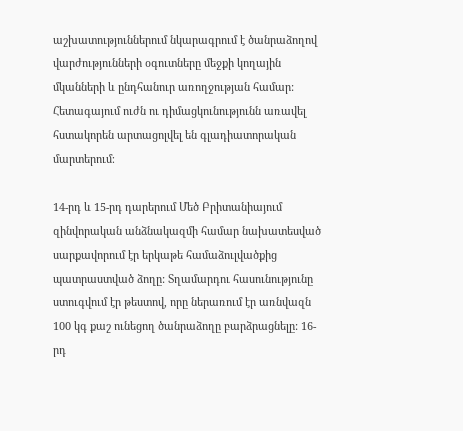աշխատություններում նկարագրում է ծանրաձողով վարժությունների օգուտները մեջքի կողային մկանների և ընդհանուր առողջության համար: Հետագայում ուժն ու դիմացկունությունն առավել հստակորեն արտացոլվել են գլադիատորական մարտերում։

14-րդ և 15-րդ դարերում Մեծ Բրիտանիայում զինվորական անձնակազմի համար նախատեսված սարքավորում էր երկաթե համաձուլվածքից պատրաստված ձողը: Տղամարդու հասունությունը ստուգվում էր թեստով, որը ներառում էր առնվազն 100 կգ քաշ ունեցող ծանրաձողը բարձրացնելը: 16-րդ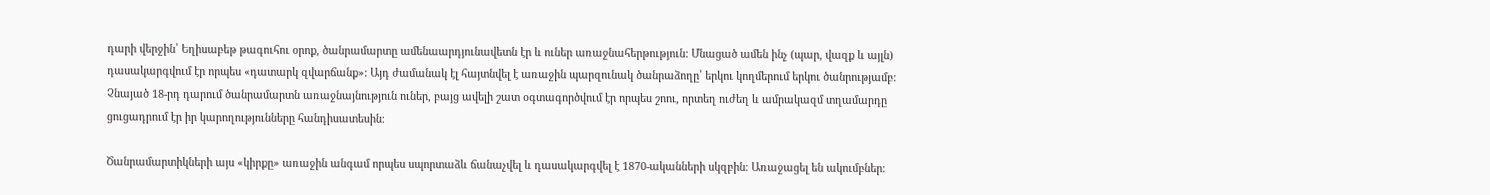դարի վերջին՝ Եղիսաբեթ թագուհու օրոք, ծանրամարտը ամենաարդյունավետն էր և ուներ առաջնահերթություն: Մնացած ամեն ինչ (պար, վազք և այլն) դասակարգվում էր որպես «դատարկ զվարճանք»: Այդ ժամանակ էլ հայտնվել է առաջին պարզունակ ծանրաձողը՝ երկու կողմերում երկու ծանրությամբ: Չնայած 18-րդ դարում ծանրամարտն առաջնայնություն ուներ, բայց ավելի շատ օգտագործվում էր որպես շոու, որտեղ ուժեղ և ամրակազմ տղամարդը ցուցադրում էր իր կարողությունները հանդիսատեսին։

Ծանրամարտիկների այս «կիրքը» առաջին անգամ որպես սպորտաձև ճանաչվել և դասակարգվել է 1870-ականների սկզբին։ Առաջացել են ակումբներ։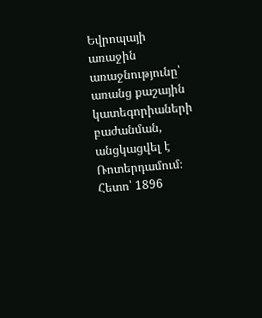Եվրոպայի առաջին առաջնությունը՝ առանց քաշային կատեգորիաների բաժանման, անցկացվել է Ռոտերդամում։ Հետո՝ 1896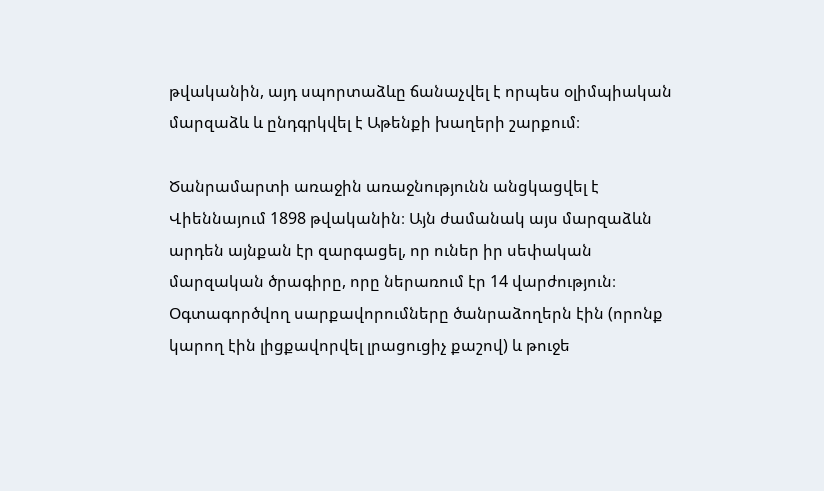թվականին, այդ սպորտաձևը ճանաչվել է որպես օլիմպիական մարզաձև և ընդգրկվել է Աթենքի խաղերի շարքում։

Ծանրամարտի առաջին առաջնությունն անցկացվել է Վիեննայում 1898 թվականին։ Այն ժամանակ այս մարզաձևն արդեն այնքան էր զարգացել, որ ուներ իր սեփական մարզական ծրագիրը, որը ներառում էր 14 վարժություն։ Օգտագործվող սարքավորումները ծանրաձողերն էին (որոնք կարող էին լիցքավորվել լրացուցիչ քաշով) և թուջե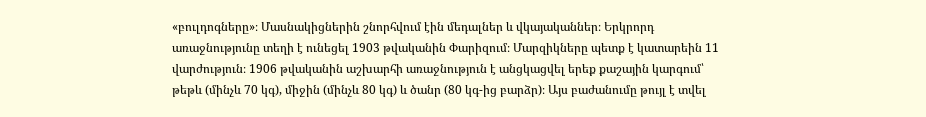«բուլդոգները»։ Մասնակիցներին շնորհվում էին մեդալներ և վկայականներ։ Երկրորդ առաջնությունը տեղի է ունեցել 1903 թվականին Փարիզում։ Մարզիկները պետք է կատարեին 11 վարժություն։ 1906 թվականին աշխարհի առաջնություն է անցկացվել երեք քաշային կարգում՝ թեթև (մինչև 70 կգ), միջին (մինչև 80 կգ) և ծանր (80 կգ-ից բարձր)։ Այս բաժանումը թույլ է տվել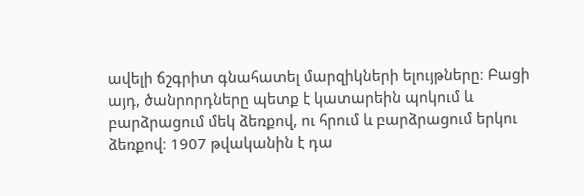ավելի ճշգրիտ գնահատել մարզիկների ելույթները։ Բացի այդ, ծանրորդները պետք է կատարեին պոկում և բարձրացում մեկ ձեռքով, ու հրում և բարձրացում երկու ձեռքով։ 1907 թվականին է դա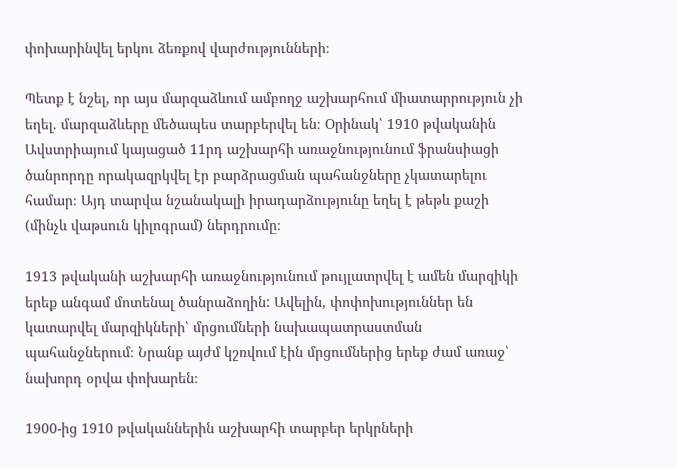փոխարինվել երկու ձեռքով վարժությունների։

Պետք է նշել, որ այս մարզաձևում ամբողջ աշխարհում միատարրություն չի եղել. մարզաձևերը մեծապես տարբերվել են։ Օրինակ՝ 1910 թվականին Ավստրիայում կայացած 11րդ աշխարհի առաջնությունում ֆրանսիացի ծանրորդը որակազրկվել էր բարձրացման պահանջները չկատարելու համար։ Այդ տարվա նշանակալի իրադարձությունը եղել է թեթև քաշի (մինչև վաթսուն կիլոգրամ) ներդրումը։

1913 թվականի աշխարհի առաջնությունում թույլատրվել է ամեն մարզիկի երեք անգամ մոտենալ ծանրաձողին: Ավելին, փոփոխություններ են կատարվել մարզիկների՝ մրցումների նախապատրաստման պահանջներում։ Նրանք այժմ կշռվում էին մրցումներից երեք ժամ առաջ՝ նախորդ օրվա փոխարեն։

1900-ից 1910 թվականներին աշխարհի տարբեր երկրների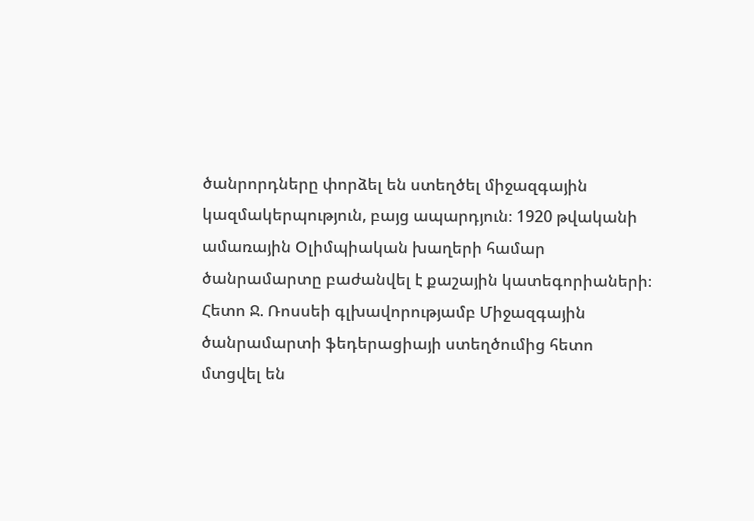ծանրորդները փորձել են ստեղծել միջազգային կազմակերպություն, բայց ապարդյուն։ 1920 թվականի ամառային Օլիմպիական խաղերի համար ծանրամարտը բաժանվել է քաշային կատեգորիաների։ Հետո Ջ. Ռոսսեի գլխավորությամբ Միջազգային ծանրամարտի ֆեդերացիայի ստեղծումից հետո մտցվել են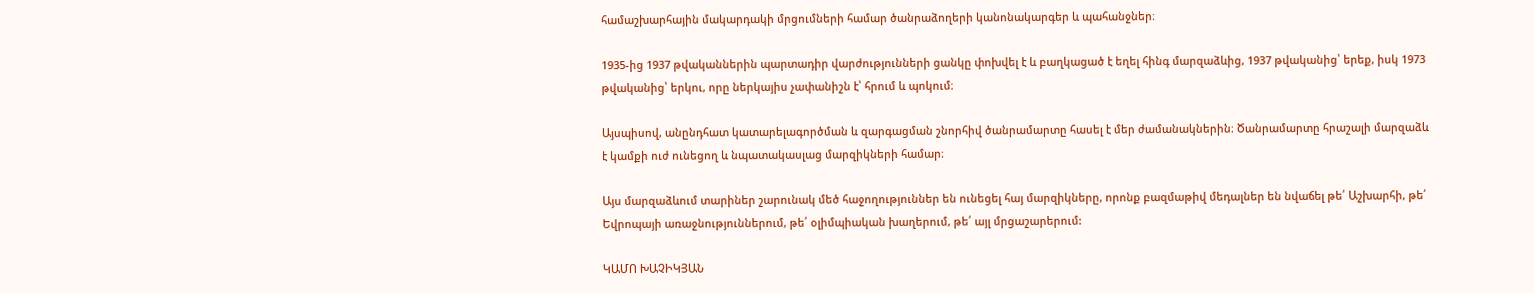համաշխարհային մակարդակի մրցումների համար ծանրաձողերի կանոնակարգեր և պահանջներ։

1935-ից 1937 թվականներին պարտադիր վարժությունների ցանկը փոխվել է և բաղկացած է եղել հինգ մարզաձևից, 1937 թվականից՝ երեք, իսկ 1973 թվականից՝ երկու, որը ներկայիս չափանիշն է՝ հրում և պոկում։

Այսպիսով, անընդհատ կատարելագործման և զարգացման շնորհիվ ծանրամարտը հասել է մեր ժամանակներին։ Ծանրամարտը հրաշալի մարզաձև է կամքի ուժ ունեցող և նպատակասլաց մարզիկների համար։

Այս մարզաձևում տարիներ շարունակ մեծ հաջողություններ են ունեցել հայ մարզիկները, որոնք բազմաթիվ մեդալներ են նվաճել թե՛ Աշխարհի, թե՛ Եվրոպայի առաջնություններում, թե՛ օլիմպիական խաղերում, թե՛ այլ մրցաշարերում:

ԿԱՄՈ ԽԱՉԻԿՅԱՆ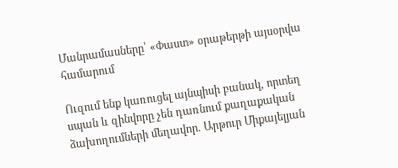Մանրամասները՝ «Փաստ» օրաթերթի այսօրվա համարում

Ուզում ենք կառուցել այնպիսի բանակ, որտեղ սպան և զինվորը չեն դառնում քաղաքական ձախողումների մեղավոր. Արթուր Միքայելյան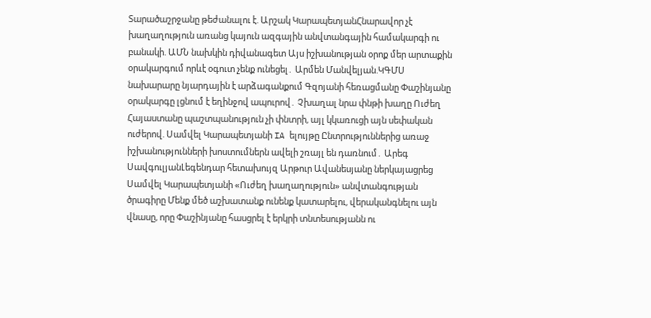Տարածաշրջանը թեժանալու է. Արշակ ԿարապետյանՀնարավոր չէ խաղաղություն առանց կայուն ազգային անվտանգային համակարգի ու բանակի. ԱՄՆ նախկին դիվանագետ Այս իշխանության օրոք մեր արտաքին օրակարգում որևէ օգուտ չենք ունեցել․ Արմեն Մանվելյան.ԿԳՄՍ նախարարը նյարդային է արձագանքում Գզոյանի հեռացմանը Փաշինյանը օրակարգը լցնում է եղինջով ապուրով․ Չխաղալ նրա փնթի խաղը Ուժեղ Հայաստանը պաշտպանություն չի փնտրի, այլ կկառուցի այն սեփական ուժերով. Սամվել Կարապետյանի IA ելույթը Ընտրություններից առաջ իշխանությունների խոստումներն ավելի շռայլ են դառնում․ Արեգ ՍավգուլյանԼեգենդար հետախույզ Արթուր Ավանեսյանը ներկայացրեց Սամվել Կարապետյանի «Ուժեղ խաղաղություն» անվտանգության ծրագիրը Մենք մեծ աշխատանք ունենք կատարելու, վերականգնելու այն վնասը, որը Փաշինյանը հասցրել է երկրի տնտեսությանն ու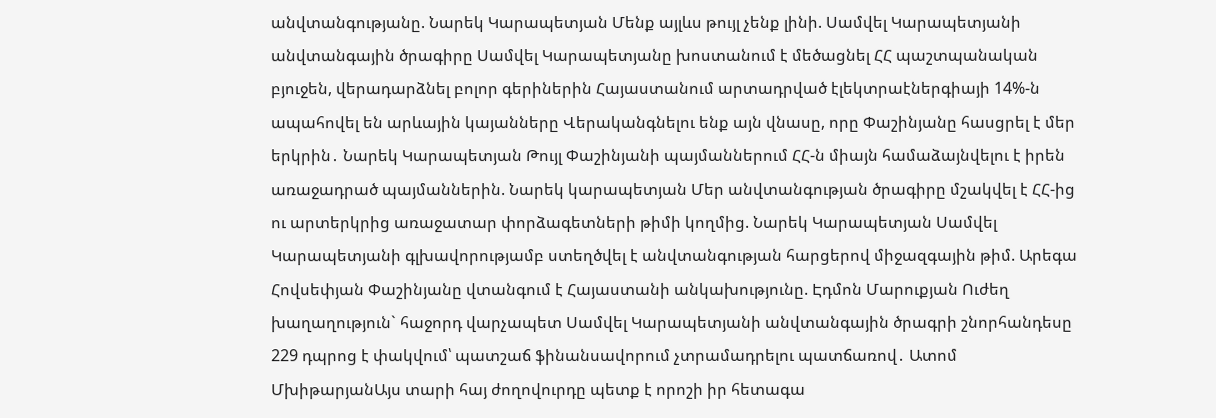անվտանգությանը. Նարեկ Կարապետյան Մենք այլևս թույլ չենք լինի. Սամվել Կարապետյանի անվտանգային ծրագիրը Սամվել Կարապետյանը խոստանում է մեծացնել ՀՀ պաշտպանական բյուջեն, վերադարձնել բոլոր գերիներին Հայաստանում արտադրված էլեկտրաէներգիայի 14%-ն ապահովել են արևային կայանները Վերականգնելու ենք այն վնասը, որը Փաշինյանը հասցրել է մեր երկրին․ Նարեկ Կարապետյան Թույլ Փաշինյանի պայմաններում ՀՀ-ն միայն համաձայնվելու է իրեն առաջադրած պայմաններին. Նարեկ կարապետյան Մեր անվտանգության ծրագիրը մշակվել է ՀՀ-ից ու արտերկրից առաջատար փորձագետների թիմի կողմից. Նարեկ Կարապետյան Սամվել Կարապետյանի գլխավորությամբ ստեղծվել է անվտանգության հարցերով միջազգային թիմ. Արեգա Հովսեփյան Փաշինյանը վտանգում է Հայաստանի անկախությունը. Էդմոն Մարուքյան Ուժեղ խաղաղություն` հաջորդ վարչապետ Սամվել Կարապետյանի անվտանգային ծրագրի շնորհանդեսը 229 դպրոց է փակվում՝ պատշաճ ֆինանսավորում չտրամադրելու պատճառով․ Ատոմ ՄխիթարյանԱյս տարի հայ ժողովուրդը պետք է որոշի իր հետագա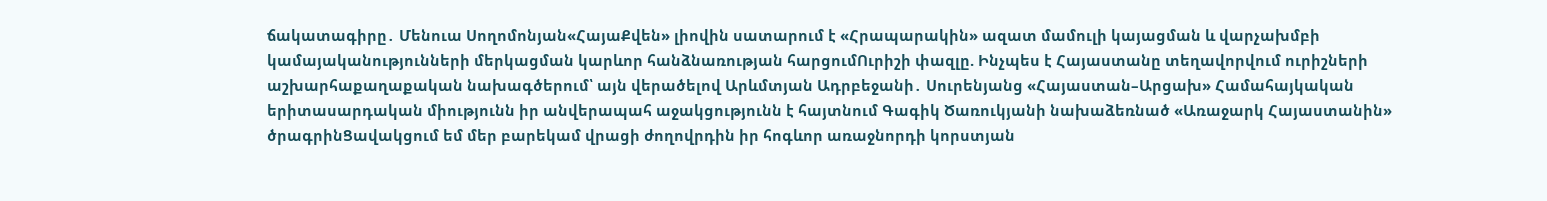ճակատագիրը․ Մենուա Սողոմոնյան«ՀայաՔվեն» լիովին սատարում է «Հրապարակին» ազատ մամուլի կայացման և վարչախմբի կամայականությունների մերկացման կարևոր հանձնառության հարցումՈւրիշի փազլը. Ինչպես է Հայաստանը տեղավորվում ուրիշների աշխարհաքաղաքական նախագծերում՝ այն վերածելով Արևմտյան Ադրբեջանի․ Սուրենյանց «Հայաստան–Արցախ» Համահայկական երիտասարդական միությունն իր անվերապահ աջակցությունն է հայտնում Գագիկ Ծառուկյանի նախաձեռնած «Առաջարկ Հայաստանին» ծրագրինՑավակցում եմ մեր բարեկամ վրացի ժողովրդին իր հոգևոր առաջնորդի կորստյան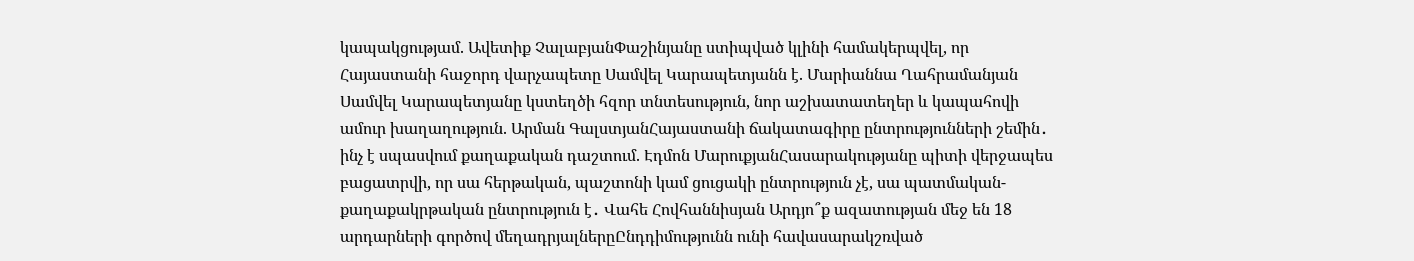կապակցությամ. Ավետիք ՉալաբյանՓաշինյանը ստիպված կլինի համակերպվել, որ Հայաստանի հաջորդ վարչապետը Սամվել Կարապետյանն է. Մարիաննա Ղահրամանյան Սամվել Կարապետյանը կստեղծի հզոր տնտեսություն, նոր աշխատատեղեր և կապահովի ամուր խաղաղություն. Արման ԳալստյանՀայաստանի ճակատագիրը ընտրությունների շեմին․ ինչ է սպասվում քաղաքական դաշտում. Էդմոն ՄարուքյանՀասարակությանը պիտի վերջապես բացատրվի, որ սա հերթական, պաշտոնի կամ ցուցակի ընտրություն չէ, սա պատմական- քաղաքակրթական ընտրություն է․ Վահե Հովհաննիսյան Արդյո՞ք ազատության մեջ են 18 արդարների գործով մեղադրյալներըԸնդդիմությունն ունի հավասարակշռված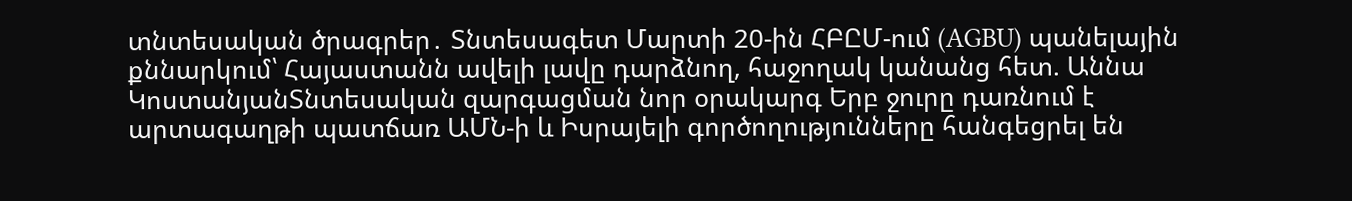տնտեսական ծրագրեր․ Տնտեսագետ Մարտի 20-ին ՀԲԸՄ-ում (AGBU) պանելային քննարկում՝ Հայաստանն ավելի լավը դարձնող, հաջողակ կանանց հետ. Աննա ԿոստանյանՏնտեսական զարգացման նոր օրակարգ Երբ ջուրը դառնում է արտագաղթի պատճառ ԱՄՆ-ի և Իսրայելի գործողությունները հանգեցրել են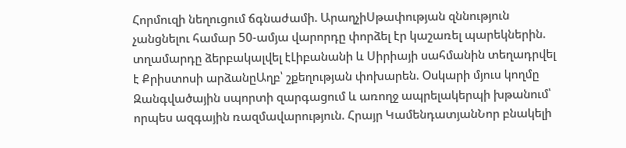Հորմուզի նեղուցում ճգնաժամի. ԱրաղչիՍթափության զննություն չանցնելու համար 50-ամյա վարորդը փորձել էր կաշառել պարեկներին. տղամարդը ձերբակալվել էԼիբանանի և Սիրիայի սահմանին տեղադրվել է Քրիստոսի արձանըԱղբ՝ շքեղության փոխարեն. Օսկարի մյուս կողմը Զանգվածային սպորտի զարգացում և առողջ ապրելակերպի խթանում՝ որպես ազգային ռազմավարություն. Հրայր ԿամենդատյանՆոր բնակելի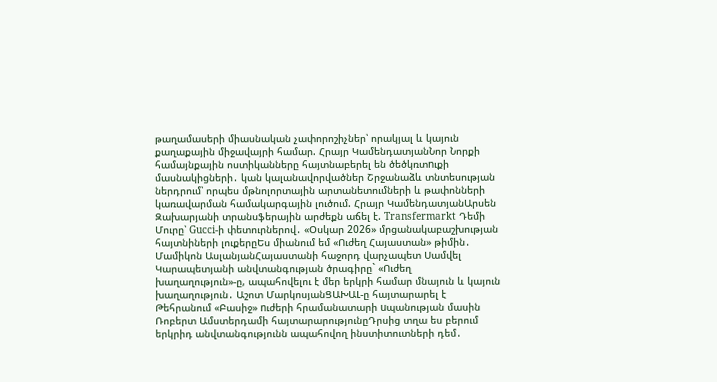թաղամասերի միասնական չափորոշիչներ՝ որակյալ և կայուն քաղաքային միջավայրի համար. Հրայր ԿամենդատյանՆոր Նորքի համայնքային ոստիկանները հայտնաբերել են ծեծկռտnւքի մասնակիցների․ կան կալանավորվածներ Շրջանաձև տնտեսության ներդրում՝ որպես մթնոլորտային արտանետումների և թափոնների կառավարման համակարգային լուծում. Հրայր ԿամենդատյանԱրսեն Զախարյանի տրանսֆերային արժեքն աճել է. Transfermarkt Դեմի Մուրը՝ Gucci-ի փետուրներով․ «Օսկար 2026» մրցանակաբաշխության հայտնիների լուքերըԵս միանում եմ «Ուժեղ Հայաստան» թիմին․ Մամիկոն ԱսլանյանՀայաստանի հաջորդ վարչապետ Սամվել Կարապետյանի անվտանգության ծրագիրը` «Ուժեղ խաղաղություն»-ը, ապահովելու է մեր երկրի համար մնայուն և կայուն խաղաղություն․ Աշոտ ՄարկոսյանՑԱԽԱԼ-ը հայտարարել է Թեհրանում «Բասիջ» nւժերի հրամանատարի uպանության մասին Ռոբերտ Ամստերդամի հայտարարությունըԴրսից տղա ես բերում երկրիդ անվտանգությունն ապահովող ինստիտուտների դեմ․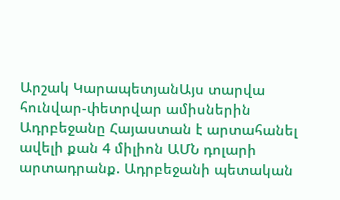Արշակ ԿարապետյանԱյս տարվա հունվար-փետրվար ամիսներին Ադրբեջանը Հայաստան է արտահանել ավելի քան 4 միլիոն ԱՄՆ դոլարի արտադրանք. Ադրբեջանի պետական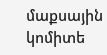մաքսային կոմիտե